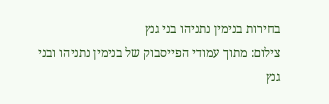בחירות בנימין נתניהו בני גנץ
צילום: מתוך עמודי הפייסבוק של בנימין נתניהו ובני גנץ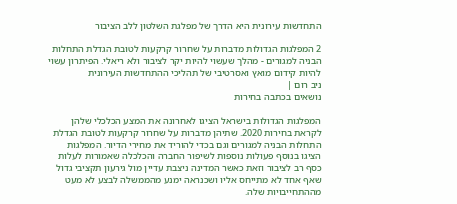התחדשות עירונית היא הדרך של מפלגת השלטון ללב הציבור

2 המפלגות הגדולות מדברות על שחרור קרקעות לטובת הגדלת התחלות הבניה למגורים - מהלך שעשוי להיות יקר לציבור ולא ריאלי. הפיתרון עשוי להיות קידום מואץ ואסרטיבי של תהליכי ההתחדשות העירונית
ניב רום |
נושאים בכתבה בחירות

המפלגות הגדולות בישראל הציגו לאחרונה את המצע הכלכלי שלהן לקראת בחירות 2020. שתיהן מדברות על שחרור קרקעות לטובת הגדלת התחלות הבניה למגורים וגם בכדי להוריד את מחירי הדיור. המפלגות הציגו בנוסף פעולות נוספות לשיפור החברה והכלכלה שאמורות לעלות כסף רב לציבור וזאת כאשר המדינה ניצבת עדיין מול גירעון תקציבי גדול שאף אחד לא מתייחס אליו ושכנראה ימנע מהממשלה לבצע לא מעט מההתחייבויות שלה.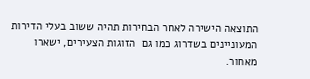התוצאה הישירה לאחר הבחירות תהיה ששוב בעלי הדירות המעוניינים בשדרוג כמו גם  הזוגות הצעירים, ישארו מאחור.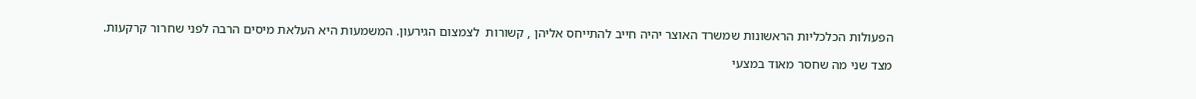הפעולות הכלכליות הראשונות שמשרד האוצר יהיה חייב להתייחס אליהן , קשורות  לצמצום הגירעון. המשמעות היא העלאת מיסים הרבה לפני שחרור קרקעות.

מצד שני מה שחסר מאוד במצעי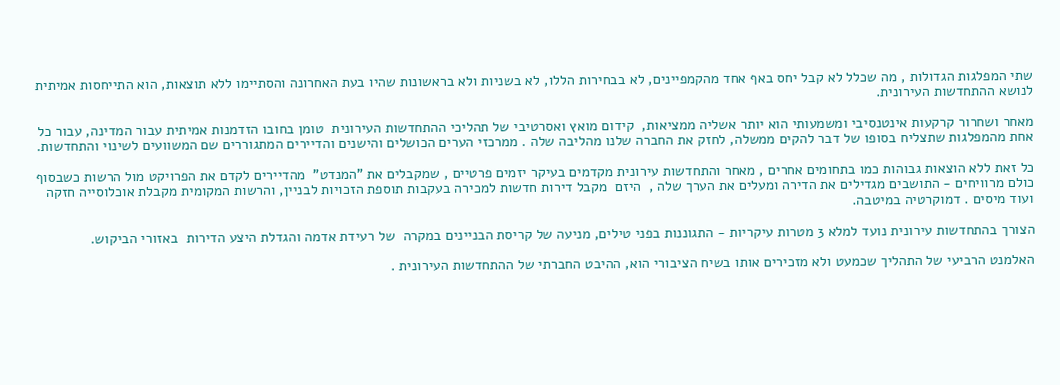שתי המפלגות הגדולות , מה שכלל לא קבל יחס באף אחד מהקמפיינים, לא בבחירות הללו, לא בשניות ולא בראשונות שהיו בעת האחרונה והסתיימו ללא תוצאות, הוא התייחסות אמיתית לנושא ההתחדשות העירונית.

מאחר ושחרור קרקעות אינטנסיבי ומשמעותי הוא יותר אשליה ממציאות,  קידום מואץ ואסרטיבי של תהליכי ההתחדשות העירונית  טומן בחובו הזדמנות אמיתית עבור המדינה, עבור כל אחת מהמפלגות שתצליח בסופו של דבר להקים ממשלה, לחזק את החברה שלנו מהליבה שלה . ממרכזי הערים הכושלים והישנים והדיירים המתגוררים שם המשוועים לשינוי והתחדשות.

כל זאת ללא הוצאות גבוהות כמו בתחומים אחרים , מאחר והתחדשות עירונית מקדמים בעיקר יזמים פרטיים , שמקבלים את "המנדט"  מהדיירים לקדם את הפרויקט מול הרשות כשבסוף כולם מרוויחים - התושבים מגדילים את הדירה ומעלים את הערך שלה ,  היזם  מקבל דירות חדשות למכירה בעקבות תוספת הזכויות לבניין, והרשות המקומית מקבלת אוכלוסייה חזקה ועוד מיסים . דמוקרטיה במיטבה.

הצורך בהתחדשות עירונית נועד למלא 3 מטרות עיקריות - התגוננות בפני טילים, מניעה של קריסת הבניינים במקרה  של רעידת אדמה והגדלת היצע הדירות  באזורי הביקוש.

האלמנט הרביעי של התהליך שכמעט ולא מזכירים אותו בשיח הציבורי הוא, ההיבט החברתי של ההתחדשות העירונית .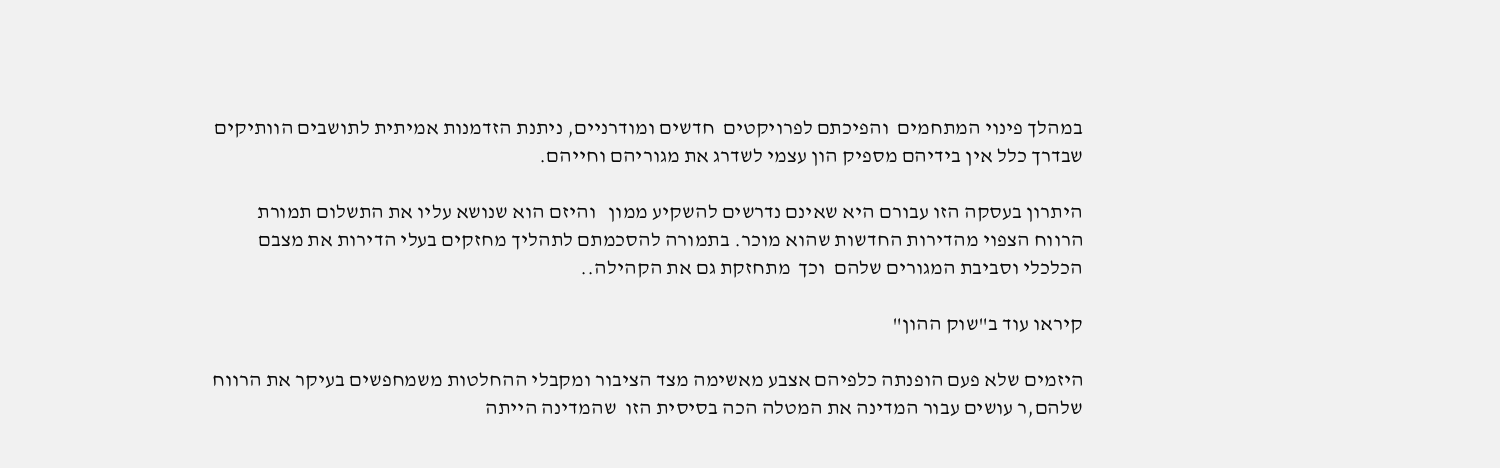במהלך פינוי המתחמים  והפיכתם לפרויקטים  חדשים ומודרניים, ניתנת הזדמנות אמיתית לתושבים הוותיקים שבדרך כלל אין בידיהם מספיק הון עצמי לשדרג את מגוריהם וחייהם.

היתרון בעסקה הזו עבורם היא שאינם נדרשים להשקיע ממון   והיזם הוא שנושא עליו את התשלום תמורת הרווח הצפוי מהדירות החדשות שהוא מוכר. בתמורה להסכמתם לתהליך מחזקים בעלי הדירות את מצבם הכלכלי וסביבת המגורים שלהם  וכך  מתחזקת גם את הקהילה..

קיראו עוד ב"שוק ההון"

היזמים שלא פעם הופנתה כלפיהם אצבע מאשימה מצד הציבור ומקבלי ההחלטות משמחפשים בעיקר את הרווח  שלהם,ר עושים עבור המדינה את המטלה הכה בסיסית הזו  שהמדינה הייתה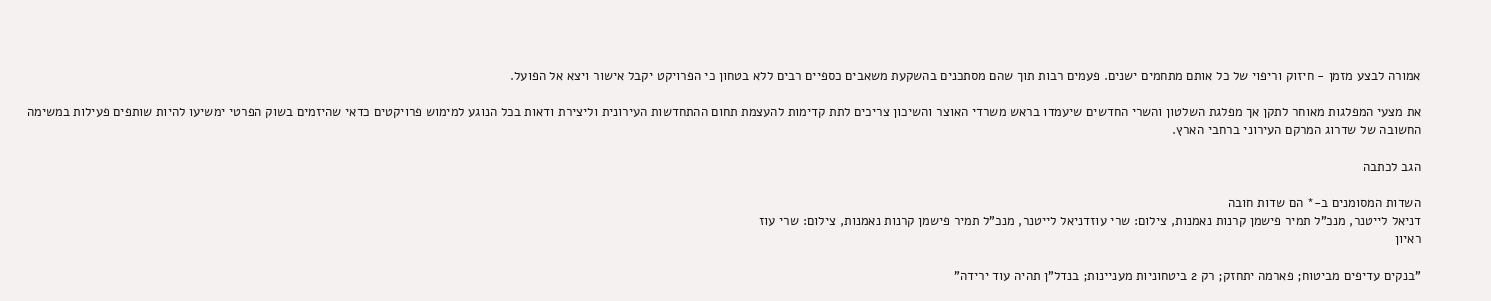אמורה לבצע מזמן - חיזוק וריפוי של כל אותם מתחמים ישנים. פעמים רבות תוך שהם מסתכנים בהשקעת משאבים כספיים רבים ללא בטחון כי הפרויקט יקבל אישור ויצא אל הפועל.

את מצעי המפלגות מאוחר לתקן אך מפלגת השלטון והשרי החדשים שיעמדו בראש משרדי האוצר והשיכון צריכים לתת קדימות להעצמת תחום ההתחדשות העירונית וליצירת ודאות בכל הנוגע למימוש פרויקטים כדאי שהיזמים בשוק הפרטי ימשיעו להיות שותפים פעילות במשימה החשובה של שדרוג המרקם העירוני ברחבי הארץ.

הגב לכתבה

השדות המסומנים ב-* הם שדות חובה
דניאל לייטנר, מנכ"ל תמיר פישמן קרנות נאמנות, צילום: שרי עוזדניאל לייטנר, מנכ"ל תמיר פישמן קרנות נאמנות, צילום: שרי עוז
ראיון

"בנקים עדיפים מביטוח; פארמה יתחזק; רק 2 ביטחוניות מעניינות; בנדל"ן תהיה עוד ירידה"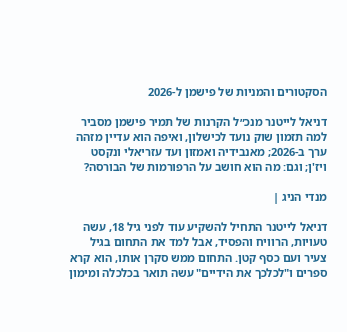הסקטורים והמניות של פישמן ל-2026

דניאל לייטנר מנכ״ל הקרנות של תמיר פישמן מסביר למה תזמון שוק נועד לכישלון, ואיפה הוא עדיין מזהה ערך ב-2026; מאנבידיה ואמזון ועד עזריאלי ונקסט ויז'ן; וגם: מה הוא חושב על הרפורמות של הבורסה?

מנדי הניג |

דניאל לייטנר התחיל להשקיע עוד לפני גיל 18, עשה טעויות, הרוויח והפסיד, אבל למד את התחום בגיל צעיר ועם כסף קטן. התחום ממש סקרן אותו, הוא קרא ספרים ו"לכלכך את הידיים" עשה תואר בכלכלה ומימון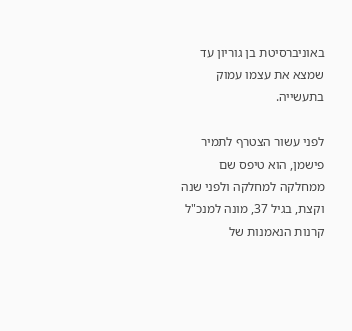באוניברסיטת בן גוריון עד שמצא את עצמו עמוק בתעשייה.

לפני עשור הצטרף לתמיר פישמן, הוא טיפס שם ממחלקה למחלקה ולפני שנה וקצת, בגיל 37, מונה למנכ"ל קרנות הנאמנות של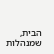הבית, שמנהלות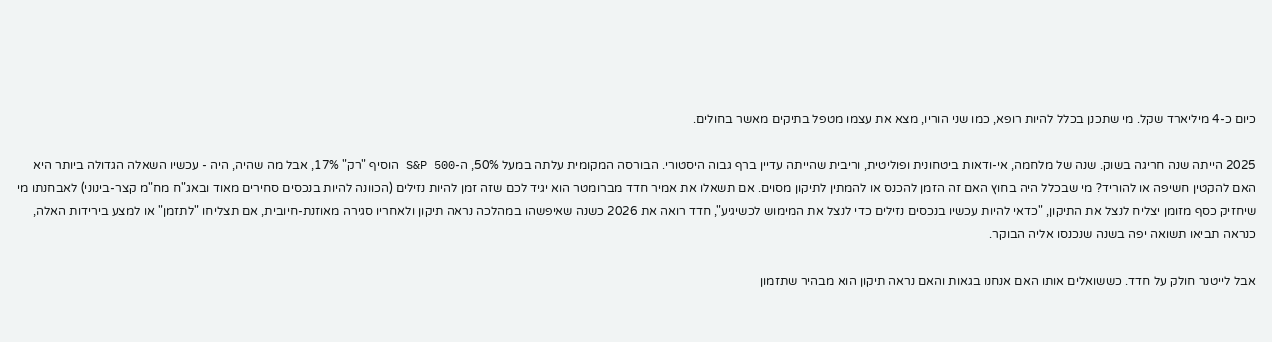כיום כ-4 מיליארד שקל. מי שתכנן בכלל להיות רופא, כמו שני הוריו, מצא את עצמו מטפל בתיקים מאשר בחולים.

2025 הייתה שנה חריגה בשוק. שנה של מלחמה, אי-ודאות ביטחונית ופוליטית, וריבית שהייתה עדיין ברף גבוה היסטורי. הבורסה המקומית עלתה במעל 50%, ה-S&P 500 הוסיף "רק" 17%, אבל מה שהיה, היה - עכשיו השאלה הגדולה ביותר היא האם להקטין חשיפה או להוריד? מי שבכלל היה בחוץ האם זה הזמן להכנס או להמתין לתיקון מסוים. אם תשאלו את אמיר חדד מברומטר הוא יגיד לכם שזה זמן להיות נזילים (הכוונה להיות בנכסים סחירים מאוד ובאג"ח מח"מ קצר-בינוני) לאבחנתו מי שיחזיק כסף מזומן יצליח לנצל את התיקון, "כדאי להיות עכשיו בנכסים נזילים כדי לנצל את המימוש לכשיגיע", חדד רואה את 2026 כשנה שאיפשהו במהלכה נראה תיקון ולאחריו סגירה מאוזנת-חיובית, אם תצליחו "לתזמן" או למצע בירידות האלה, כנראה תביאו תשואה יפה בשנה שנכנסו אליה הבוקר.

אבל לייטנר חולק על חדד. כששואלים אותו האם אנחנו בגאות והאם נראה תיקון הוא מבהיר שתזמון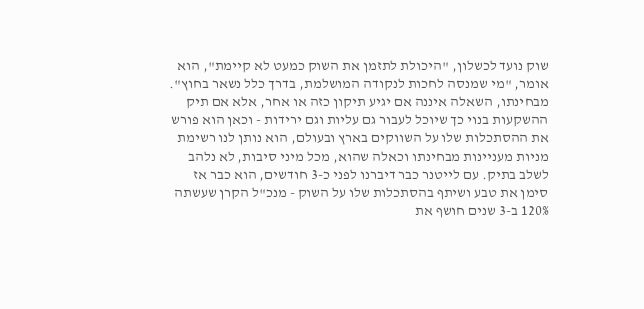שוק נועד לכשלון, "היכולת לתזמן את השוק כמעט לא קיימת", הוא אומר, "מי שמנסה לחכות לנקודה המושלמת, בדרך כלל נשאר בחוץ". מבחינתו, השאלה איננה אם יגיע תיקון כזה או אחר, אלא אם תיק ההשקעות בנוי כך שיוכל לעבור גם עליות וגם ירידות - וכאן הוא פורש את ההסתכלות שלו על השווקים בארץ ובעולם, הוא נותן לנו רשימת מניות מעניינות מבחינתו וכאלה שהוא, מכל מיני סיבות, לא נלהב לשלב בתיק. עם לייטנר כבר דיברנו לפני כ-3 חודשים, הוא כבר אז סימן את טבע ושיתף בהסתכלות שלו על השוק - מנכ"ל הקרן שעשתה 120% ב-3 שנים חושף את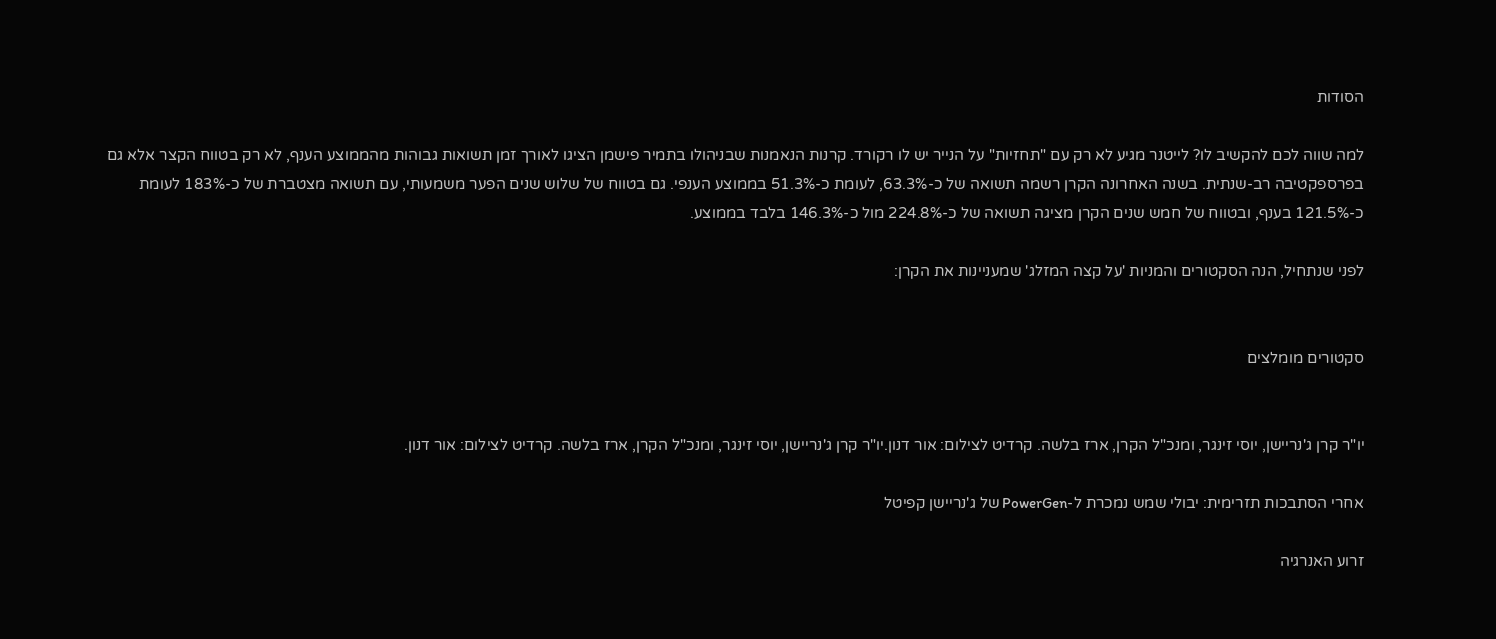הסודות

למה שווה לכם להקשיב לו? לייטנר מגיע לא רק עם "תחזיות" על הנייר יש לו רקורד. קרנות הנאמנות שבניהולו בתמיר פישמן הציגו לאורך זמן תשואות גבוהות מהממוצע הענף, לא רק בטווח הקצר אלא גם בפרספקטיבה רב-שנתית. בשנה האחרונה הקרן רשמה תשואה של כ-63.3%, לעומת כ-51.3% בממוצע הענפי. גם בטווח של שלוש שנים הפער משמעותי, עם תשואה מצטברת של כ-183% לעומת כ-121.5% בענף, ובטווח של חמש שנים הקרן מציגה תשואה של כ-224.8% מול כ-146.3% בלבד בממוצע.

לפני שנתחיל, הנה הסקטורים והמניות 'על קצה המזלג' שמעניינות את הקרן:


סקטורים מומלצים


יו"ר קרן ג'נריישן, יוסי זינגר, ומנכ"ל הקרן, ארז בלשה. קרדיט לצילום: אור דנון.יו"ר קרן ג'נריישן, יוסי זינגר, ומנכ"ל הקרן, ארז בלשה. קרדיט לצילום: אור דנון.

אחרי הסתבכות תזרימית: יבולי שמש נמכרת ל-PowerGen של ג'נריישן קפיטל

זרוע האנרגיה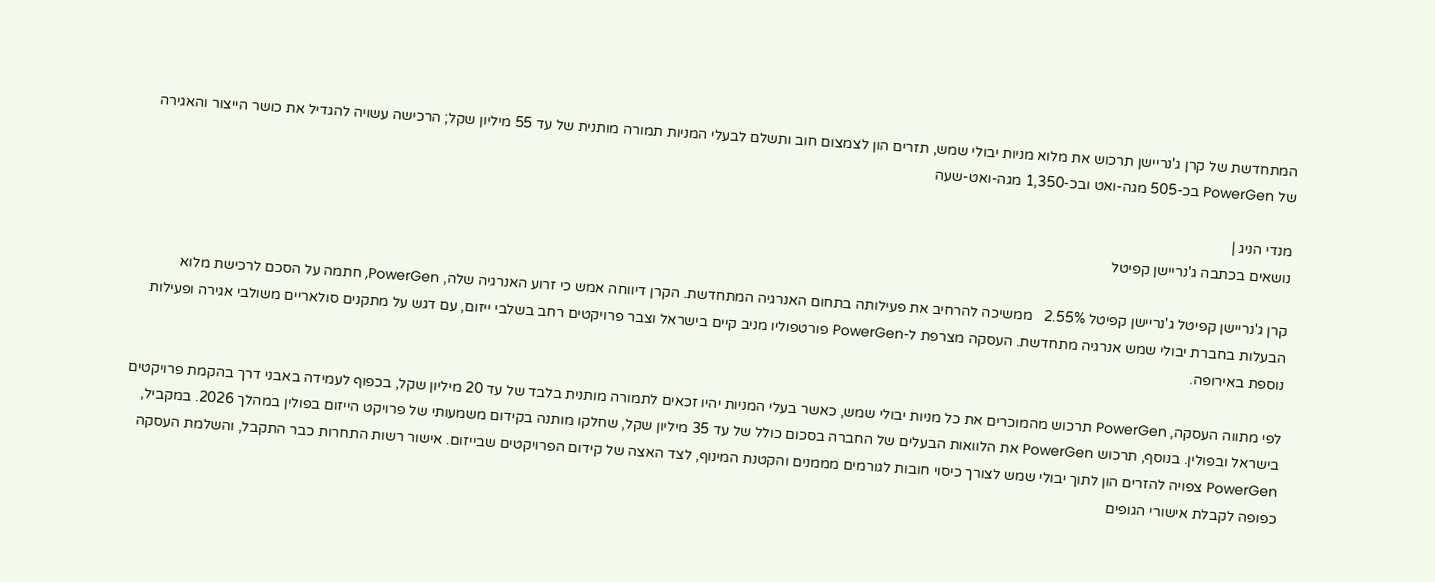המתחדשת של קרן ג'נריישן תרכוש את מלוא מניות יבולי שמש, תזרים הון לצמצום חוב ותשלם לבעלי המניות תמורה מותנית של עד 55 מיליון שקל; הרכישה עשויה להגדיל את כושר הייצור והאגירה של PowerGen בכ-505 מגה-ואט ובכ-1,350 מגה-ואט-שעה

מנדי הניג |
נושאים בכתבה ג'נריישן קפיטל

קרן ג'נריישן קפיטל ג'נריישן קפיטל 2.55%   ממשיכה להרחיב את פעילותה בתחום האנרגיה המתחדשת. הקרן דיווחה אמש כי זרוע האנרגיה שלה, PowerGen, חתמה על הסכם לרכישת מלוא הבעלות בחברת יבולי שמש אנרגיה מתחדשת. העסקה מצרפת ל-PowerGen פורטפוליו מניב קיים בישראל וצבר פרויקטים רחב בשלבי ייזום, עם דגש על מתקנים סולאריים משולבי אגירה ופעילות נוספת באירופה.

לפי מתווה העסקה, PowerGen תרכוש מהמוכרים את כל מניות יבולי שמש, כאשר בעלי המניות יהיו זכאים לתמורה מותנית בלבד של עד 20 מיליון שקל, בכפוף לעמידה באבני דרך בהקמת פרויקטים בישראל ובפולין. בנוסף, תרכוש PowerGen את הלוואות הבעלים של החברה בסכום כולל של עד 35 מיליון שקל, שחלקו מותנה בקידום משמעותי של פרויקט הייזום בפולין במהלך 2026. במקביל, PowerGen צפויה להזרים הון לתוך יבולי שמש לצורך כיסוי חובות לגורמים מממנים והקטנת המינוף, לצד האצה של קידום הפרויקטים שבייזום. אישור רשות התחרות כבר התקבל, והשלמת העסקה כפופה לקבלת אישורי הגופים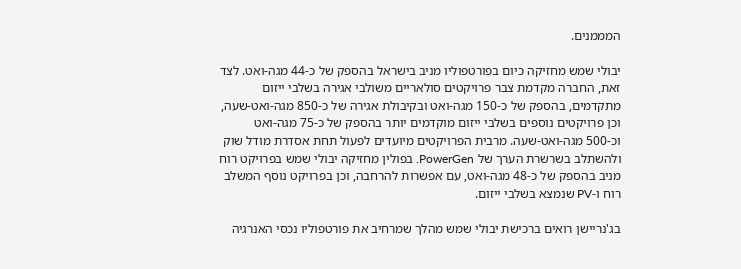המממנים.

יבולי שמש מחזיקה כיום בפורטפוליו מניב בישראל בהספק של כ-44 מגה-ואט. לצד זאת, החברה מקדמת צבר פרויקטים סולאריים משולבי אגירה בשלבי ייזום מתקדמים, בהספק של כ-150 מגה-ואט ובקיבולת אגירה של כ-850 מגה-ואט-שעה, וכן פרויקטים נוספים בשלבי ייזום מוקדמים יותר בהספק של כ-75 מגה-ואט וכ-500 מגה-ואט-שעה. מרבית הפרויקטים מיועדים לפעול תחת אסדרת מודל שוק ולהשתלב בשרשרת הערך של PowerGen. בפולין מחזיקה יבולי שמש בפרויקט רוח מניב בהספק של כ-48 מגה-ואט, עם אפשרות להרחבה, וכן בפרויקט נוסף המשלב רוח ו-PV שנמצא בשלבי ייזום.

בג'נריישן רואים ברכישת יבולי שמש מהלך שמרחיב את פורטפוליו נכסי האנרגיה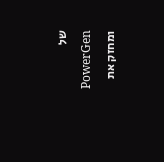של PowerGen ומחזק את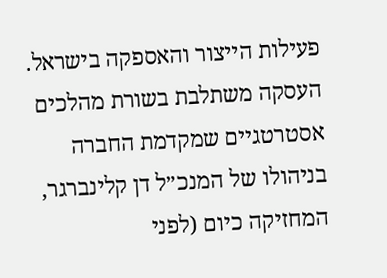פעילות הייצור והאספקה בישראל. העסקה משתלבת בשורת מהלכים אסטרטגיים שמקדמת החברה בניהולו של המנכ״ל דן קלינברגר, המחזיקה כיום (לפני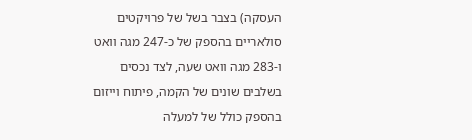העסקה) בצבר בשל של פרויקטים סולאריים בהספק של כ-247 מגה וואט ו-283 מגה וואט שעה, לצד נכסים בשלבים שונים של הקמה, פיתוח וייזום בהספק כולל של למעלה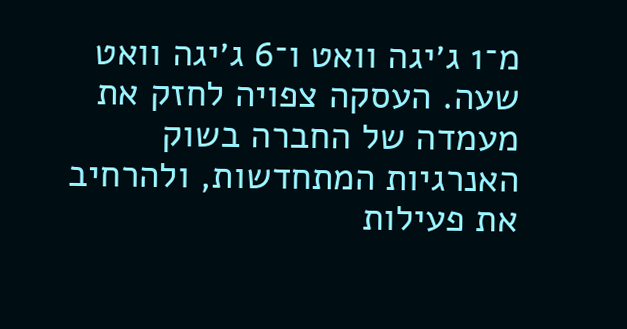מ־1 ג׳יגה וואט ו־6 ג׳יגה וואט שעה. העסקה צפויה לחזק את מעמדה של החברה בשוק האנרגיות המתחדשות, ולהרחיב את פעילות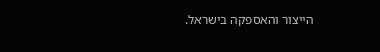הייצור והאספקה בישראל.